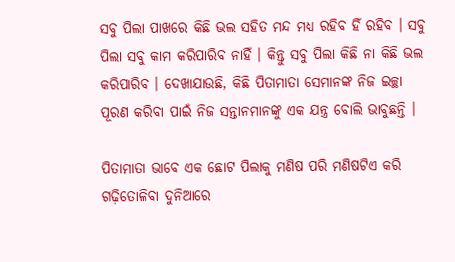ସବୁ ପିଲା ପାଖରେ କିଛି ଭଲ ସହିତ ମନ୍ଦ ମଧ୍ୟ ରହିବ ହିଁ ରହିବ । ସବୁ ପିଲା ସବୁ କାମ କରିପାରିବ ନାହିଁ । କିନ୍ତୁ ସବୁ ପିଲା କିଛି ନା କିଛି ଭଲ କରିପାରିବ । ଦେଖାଯାଉଛି, କିଛି ପିତାମାତା ସେମାନଙ୍କ ନିଜ ଇଚ୍ଛା ପୂରଣ କରିବା ପାଇଁ ନିଜ ସନ୍ତାନମାନଙ୍କୁ ଏକ ଯନ୍ତ୍ର ବୋଲି ଭାବୁଛନ୍ତି ।

ପିତାମାତା ଭାବେ ଏକ ଛୋଟ ପିଲାକୁ ମଣିଷ ପରି ମଣିଷଟିଏ କରି ଗଢ଼ିତୋଳିବା ଦୁନିଆରେ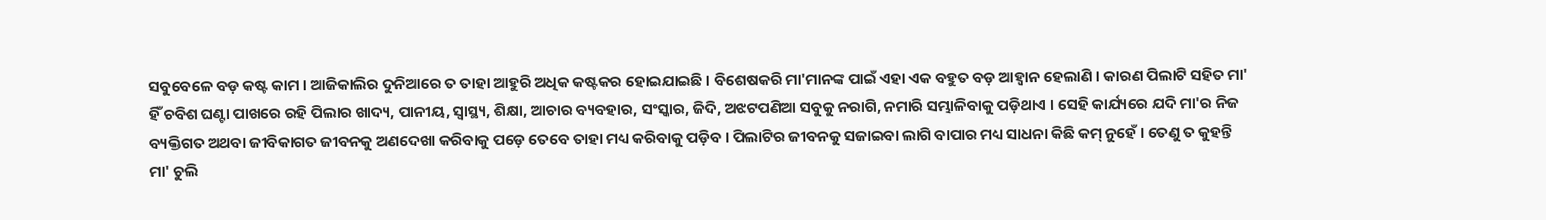ସବୁବେଳେ ବଡ଼ କଷ୍ଟ କାମ । ଆଜିକାଲିର ଦୁନିଆରେ ତ ତାହା ଆହୁରି ଅଧିକ କଷ୍ଟକର ହୋଇଯାଇଛି । ବିଶେଷକରି ମା'ମାନଙ୍କ ପାଇଁ ଏହା ଏକ ବହୁତ ବଡ଼ ଆହ୍ୱାନ ହେଲାଣି । କାରଣ ପିଲାଟି ସହିତ ମା' ହିଁ ଚବିଶ ଘଣ୍ଟା ପାଖରେ ରହି ପିଲାର ଖାଦ୍ୟ, ପାନୀୟ, ସ୍ୱାସ୍ଥ୍ୟ, ଶିକ୍ଷା, ଆଚାର ବ୍ୟବହାର, ସଂସ୍କାର, ଜିଦି, ଅଝଟପଣିଆ ସବୁକୁ ନରାଗି, ନମାରି ସମ୍ଭାଳିବାକୁ ପଡ଼ିଥାଏ । ସେହି କାର୍ଯ୍ୟରେ ଯଦି ମା'ର ନିଜ ବ୍ୟକ୍ତିଗତ ଅଥବା ଜୀବିକାଗତ ଜୀବନକୁ ଅଣଦେଖା କରିବାକୁ ପଡ଼େ ତେବେ ତାହା ମଧ୍ୟ କରିବାକୁ ପଡ଼ିବ । ପିଲାଟିର ଜୀବନକୁ ସଜାଇବା ଲାଗି ବାପାର ମଧ୍ୟ ସାଧନା କିଛି କମ୍ ନୁହେଁ । ତେଣୁ ତ କୁହନ୍ତି ମା' ଚୁଲି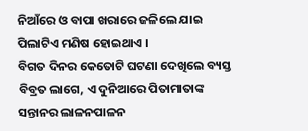ନିଆଁରେ ଓ ବାପା ଖରାରେ ଜଳିଲେ ଯାଇ ପିଲାଟିଏ ମଣିଷ ହୋଇଥାଏ ।
ବିଗତ ଦିନର କେତୋଟି ଘଟଣା ଦେଖିଲେ ବ୍ୟସ୍ତ ବିବ୍ରତ ଲାଗେ, ଏ ଦୁନିଆରେ ପିତାମାତାଙ୍କ ସନ୍ତାନର ଲାଳନପାଳନ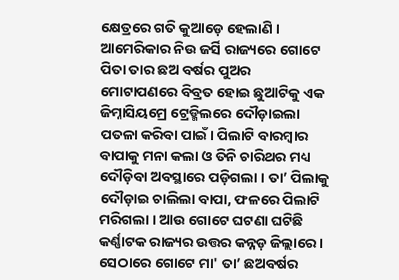କ୍ଷେତ୍ରରେ ଗତି କୁଆଡ଼େ ହେଲାଣି । ଆମେରିକାର ନିଉ ଜର୍ସି ରାଜ୍ୟରେ ଗୋଟେ ପିତା ତାର ଛଅ ବର୍ଷର ପୁଅର ମୋଟାପଣରେ ବିବ୍ରତ ହୋଇ ଛୁଆଟିକୁ ଏକ ଜିମ୍ନାସିୟମ୍ରେ ଟ୍ରେଡ୍ମିଲରେ ଦୌଡ଼ାଇଲା ପତଳା କରିବା ପାଇଁ। ପିଲାଟି ବାରମ୍ବାର ବାପାକୁ ମନା କଲା ଓ ତିନି ଚାରିଥର ମଧ୍ୟ ଦୌଡ଼ିବା ଅବସ୍ଥାରେ ପଡ଼ିଗଲା । ତା’ ପିଲାକୁ ଦୌଡ଼ାଇ ଚାଲିଲା ବାପା, ଫଳରେ ପିଲାଟି ମରିଗଲା । ଆଉ ଗୋଟେ ଘଟଣା ଘଟିଛି କର୍ଣ୍ଣାଟକ ରାଜ୍ୟର ଉତ୍ତର କନ୍ନଡ଼ ଜିଲ୍ଲାରେ । ସେଠାରେ ଗୋଟେ ମା' ତା’ ଛଅବର୍ଷର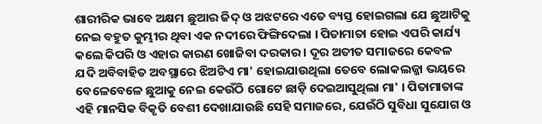ଶାରୀରିକ ଭାବେ ଅକ୍ଷମ ଛୁଆର ଜିଦ୍ ଓ ଅଝଟରେ ଏତେ ବ୍ୟସ୍ତ ହୋଇଗଲା ଯେ ଛୁଆଟିକୁ ନେଇ ବହୁତ କୁମ୍ଭୀର ଥିବା ଏକ ନଦୀରେ ଫିଙ୍ଗିଦେଲା । ପିତାମାତା ହୋଇ ଏପରି କାର୍ଯ୍ୟ କଲେ କିପରି ଓ ଏହାର କାରଣ ଖୋଜିବା ଦରକାର । ଦୂର ଅତୀତ ସମାଜରେ କେବଳ ଯଦି ଅବିବାହିତ ଅବସ୍ଥାରେ ଝିଅଟିଏ ମା' ହୋଇଯାଉଥିଲା ତେବେ ଲୋକଲଜ୍ଜା ଭୟରେ ବେଳେବେଳେ ଛୁଆକୁ ନେଇ କେଉଁଠି ଗୋଟେ ଛାଡ଼ି ଦେଇଆସୁଥିଲା ମା' । ପିତାମାତାଙ୍କ ଏହି ମାନସିକ ବିକୃତି ବେଶୀ ଦେଖାଯାଉଛି ସେହି ସମାଜରେ, ଯେଉଁଠି ସୁବିଧା ସୁଯୋଗ ଓ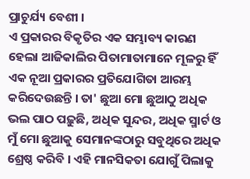ପ୍ରାଚୁର୍ଯ୍ୟ ବେଶୀ ।
ଏ ପ୍ରକାରର ବିକୃତିର ଏକ ସମ୍ଭାବ୍ୟ କାରଣ ହେଲା ଆଜିକାଲିର ପିତାମାତାମାନେ ମୂଳରୁ ହିଁ ଏକ ନୂଆ ପ୍ରକାରର ପ୍ରତିଯୋଗିତା ଆରମ୍ଭ କରିଦେଉଛନ୍ତି । ତା' ଛୁଆ ମୋ ଛୁଆଠୁ ଅଧିକ ଭଲ ପାଠ ପଢ଼ୁଛି, ଅଧିକ ସୁନ୍ଦର, ଅଧିକ ସ୍ମାର୍ଟ ଓ ମୁଁ ମୋ ଛୁଆକୁ ସେମାନଙ୍କଠାରୁ ସବୁଥିରେ ଅଧିକ ଶ୍ରେଷ୍ଠ କରିବି । ଏହି ମାନସିକତା ଯୋଗୁଁ ପିଲାକୁ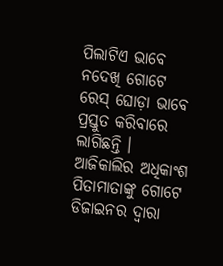ପିଲାଟିଏ ଭାବେ ନଦେଖି ଗୋଟେ ରେସ୍ ଘୋଡ଼ା ଭାବେ ପ୍ରସ୍ତୁତ କରିବାରେ ଲାଗିଛନ୍ତି । ଆଜିକାଲିର ଅଧିକାଂଶ ପିତାମାତାଙ୍କୁ ଗୋଟେ ଡିଜାଇନର ଦ୍ୱାରା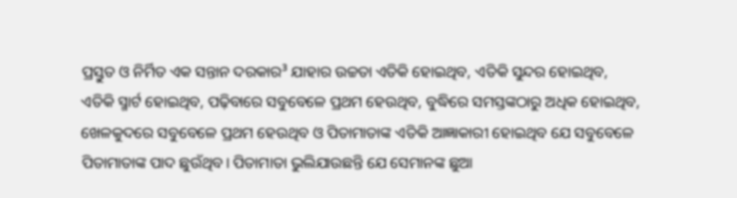ପ୍ରସ୍ତୁତ ଓ ନିର୍ମିତ ଏକ ସନ୍ତାନ ଦରକାର³ ଯାହାର ଉଚ୍ଚତା ଏତିକି ହୋଇଥିବ, ଏତିକି ସୁନ୍ଦର ହୋଇଥିବ, ଏତିକି ସ୍ମାର୍ଟ ହୋଇଥିବ, ପଢ଼ିବାରେ ସବୁବେଳେ ପ୍ରଥମ ହେଉଥିବ, ବୁଦ୍ଧିରେ ସମସ୍ତଙ୍କଠାରୁ ଅଧିକ ହୋଇଥିବ, ଖେଳକୁଦରେ ସବୁବେଳେ ପ୍ରଥମ ହେଉଥିବ ଓ ପିତାମାତାଙ୍କ ଏତିକି ଆଜ୍ଞାକାରୀ ହୋଇଥିବ ଯେ ସବୁବେଳେ ପିତାମାତାଙ୍କ ପାଦ ଛୁଉଁଥିବ। ପିତାମାତା ଭୁଲିଯାଉଛନ୍ତି ଯେ ସେମାନଙ୍କ ଛୁଆ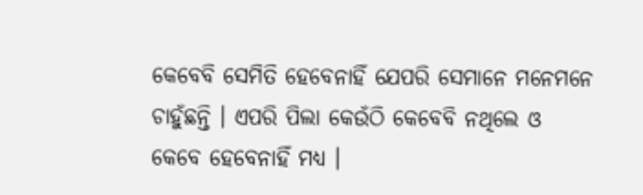କେବେବି ସେମିତି ହେବେନାହିଁ ଯେପରି ସେମାନେ ମନେମନେ ଚାହୁଁଛନ୍ତି । ଏପରି ପିଲା କେଉଁଠି କେବେବି ନଥିଲେ ଓ କେବେ ହେବେନାହିଁ ମଧ୍ୟ ।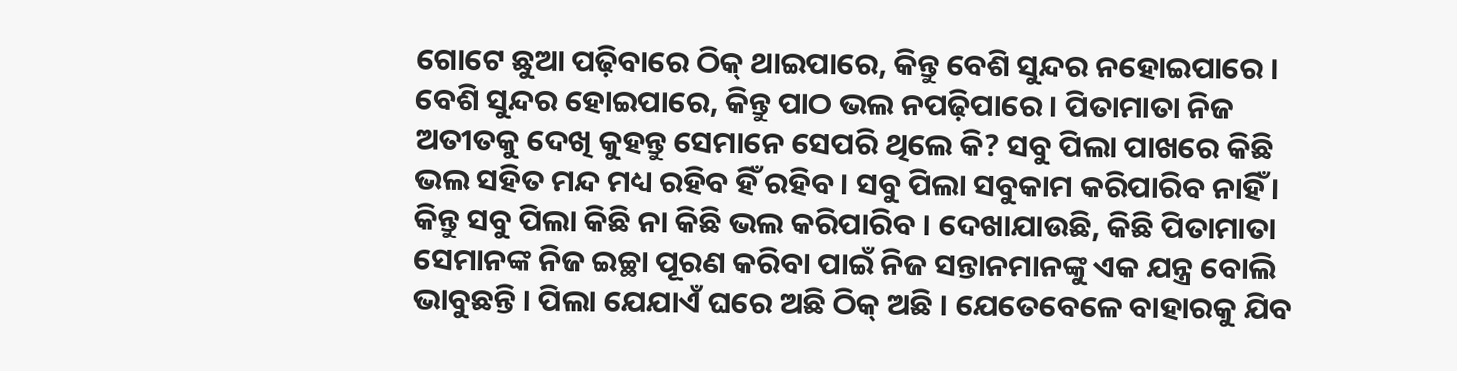ଗୋଟେ ଛୁଆ ପଢ଼ିବାରେ ଠିକ୍ ଥାଇପାରେ, କିନ୍ତୁ ବେଶି ସୁନ୍ଦର ନହୋଇପାରେ । ବେଶି ସୁନ୍ଦର ହୋଇପାରେ, କିନ୍ତୁ ପାଠ ଭଲ ନପଢ଼ିପାରେ । ପିତାମାତା ନିଜ ଅତୀତକୁ ଦେଖି କୁହନ୍ତୁ ସେମାନେ ସେପରି ଥିଲେ କି? ସବୁ ପିଲା ପାଖରେ କିଛି ଭଲ ସହିତ ମନ୍ଦ ମଧ୍ୟ ରହିବ ହିଁ ରହିବ । ସବୁ ପିଲା ସବୁକାମ କରିପାରିବ ନାହିଁ । କିନ୍ତୁ ସବୁ ପିଲା କିଛି ନା କିଛି ଭଲ କରିପାରିବ । ଦେଖାଯାଉଛି, କିଛି ପିତାମାତା ସେମାନଙ୍କ ନିଜ ଇଚ୍ଛା ପୂରଣ କରିବା ପାଇଁ ନିଜ ସନ୍ତାନମାନଙ୍କୁ ଏକ ଯନ୍ତ୍ର ବୋଲି ଭାବୁଛନ୍ତି । ପିଲା ଯେଯାଏଁ ଘରେ ଅଛି ଠିକ୍ ଅଛି । ଯେତେବେଳେ ବାହାରକୁ ଯିବ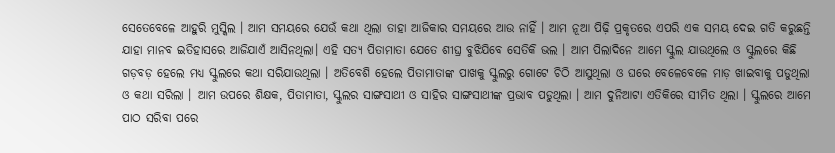ସେତେବେଳେ ଆହୁରି ମୁସ୍କିଲ । ଆମ ସମୟରେ ଯେଉଁ କଥା ଥିଲା ତାହା ଆଜିକାର ସମୟରେ ଆଉ ନାହିଁ । ଆମ ନୂଆ ପିଢ଼ି ପ୍ରକୃତରେ ଏପରି ଏକ ସମୟ ଦେଇ ଗତି କରୁଛନ୍ତି ଯାହା ମାନବ ଇତିହାସରେ ଆଜିଯାଏଁ ଆସିନଥିଲା। ଏହି ସତ୍ୟ ପିତାମାତା ଯେତେ ଶୀଘ୍ର ବୁଝିଯିବେ ସେତିକି ଭଲ । ଆମ ପିଲାଦିନେ ଆମେ ସ୍କୁଲ ଯାଉଥିଲେ ଓ ସ୍କୁଲରେ କିଛି ଗଡ଼ବଡ଼ ହେଲେ ମଧ୍ୟ ସ୍କୁଲରେ କଥା ସରିଯାଉଥିଲା । ଅତିବେଶି ହେଲେ ପିତାମାତାଙ୍କ ପାଖକୁ ସ୍କୁଲରୁ ଗୋଟେ ଚିଠି ଆସୁଥିଲା ଓ ଘରେ ବେଳେବେଳେ ମାଡ଼ ଖାଇବାକୁ ପଡୁଥିଲା ଓ କଥା ସରିଲା । ଆମ ଉପରେ ଶିକ୍ଷକ, ପିତାମାତା, ସ୍କୁଲର ସାଙ୍ଗସାଥୀ ଓ ସାହିର ସାଙ୍ଗସାଥୀଙ୍କ ପ୍ରଭାବ ପଡୁଥିଲା । ଆମ ଦୁନିଆଟା ଏତିକିରେ ସୀମିତ ଥିଲା । ସ୍କୁଲରେ ଆମେ ପାଠ ସରିବା ପରେ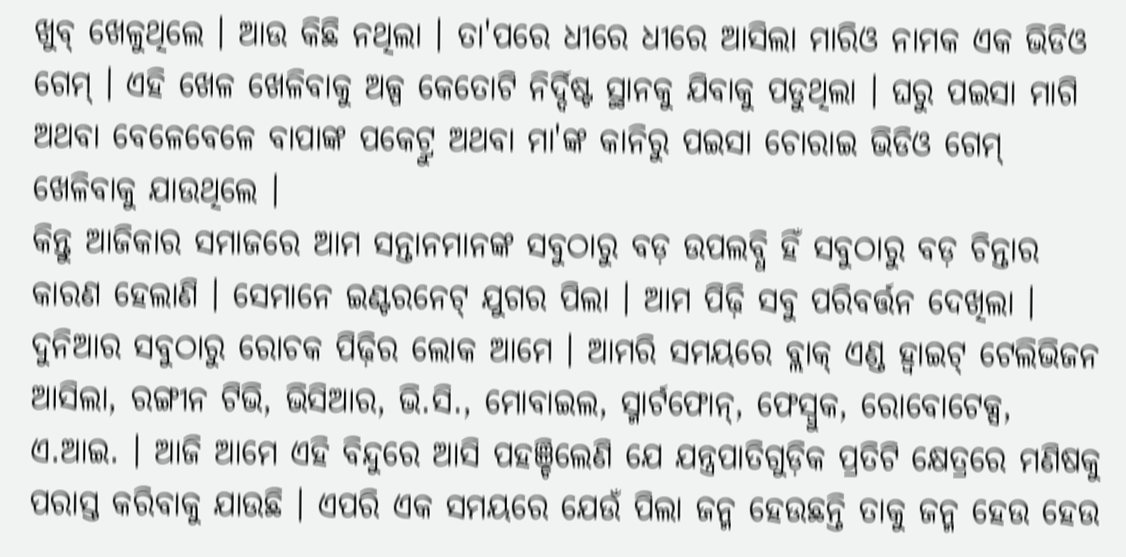ଖୁବ୍ ଖେଳୁଥିଲେ । ଆଉ କିଛି ନଥିଲା । ତା'ପରେ ଧୀରେ ଧୀରେ ଆସିଲା ମାରିଓ ନାମକ ଏକ ଭିଡିଓ ଗେମ୍ । ଏହି ଖେଳ ଖେଳିବାକୁ ଅଳ୍ପ କେତୋଟି ନିର୍ଦ୍ଦିଷ୍ଟ ସ୍ଥାନକୁ ଯିବାକୁ ପଡୁଥିଲା । ଘରୁ ପଇସା ମାଗି ଅଥବା ବେଳେବେଳେ ବାପାଙ୍କ ପକେଟ୍ରୁ ଅଥବା ମା'ଙ୍କ କାନିରୁ ପଇସା ଚୋରାଇ ଭିଡିଓ ଗେମ୍ ଖେଳିବାକୁ ଯାଉଥିଲେ ।
କିନ୍ତୁ ଆଜିକାର ସମାଜରେ ଆମ ସନ୍ତାନମାନଙ୍କ ସବୁଠାରୁ ବଡ଼ ଉପଲବ୍ଧି ହିଁ ସବୁଠାରୁ ବଡ଼ ଚିନ୍ତାର କାରଣ ହେଲାଣି । ସେମାନେ ଇଣ୍ଟରନେଟ୍ ଯୁଗର ପିଲା । ଆମ ପିଢ଼ି ସବୁ ପରିବର୍ତ୍ତନ ଦେଖିଲା । ଦୁନିଆର ସବୁଠାରୁ ରୋଚକ ପିଢ଼ିର ଲୋକ ଆମେ । ଆମରି ସମୟରେ ବ୍ଲାକ୍ ଏଣ୍ଡ ହ୍ୱାଇଟ୍ ଟେଲିଭିଜନ ଆସିଲା, ରଙ୍ଗୀନ ଟିଭି, ଭିସିଆର, ଭି.ସି., ମୋବାଇଲ, ସ୍ମାର୍ଟଫୋନ୍, ଫେସ୍ବୁକ, ରୋବୋଟେକ୍ସ, ଏ.ଆଇ. । ଆଜି ଆମେ ଏହି ବିନ୍ଦୁରେ ଆସି ପହଞ୍ଚିଲେଣି ଯେ ଯନ୍ତ୍ରପାତିଗୁଡ଼ିକ ପ୍ରତିଟି କ୍ଷେତ୍ରରେ ମଣିଷକୁ ପରାସ୍ତ କରିବାକୁ ଯାଉଛି । ଏପରି ଏକ ସମୟରେ ଯେଉଁ ପିଲା ଜନ୍ମ ହେଉଛନ୍ତି ତାକୁ ଜନ୍ମ ହେଉ ହେଉ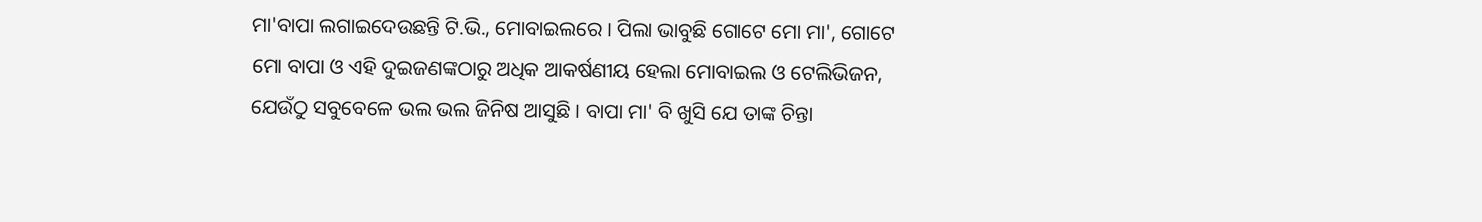ମା'ବାପା ଲଗାଇଦେଉଛନ୍ତି ଟି.ଭି., ମୋବାଇଲରେ । ପିଲା ଭାବୁଛି ଗୋଟେ ମୋ ମା', ଗୋଟେ ମୋ ବାପା ଓ ଏହି ଦୁଇଜଣଙ୍କଠାରୁ ଅଧିକ ଆକର୍ଷଣୀୟ ହେଲା ମୋବାଇଲ ଓ ଟେଲିଭିଜନ, ଯେଉଁଠୁ ସବୁବେଳେ ଭଲ ଭଲ ଜିନିଷ ଆସୁଛି । ବାପା ମା' ବି ଖୁସି ଯେ ତାଙ୍କ ଚିନ୍ତା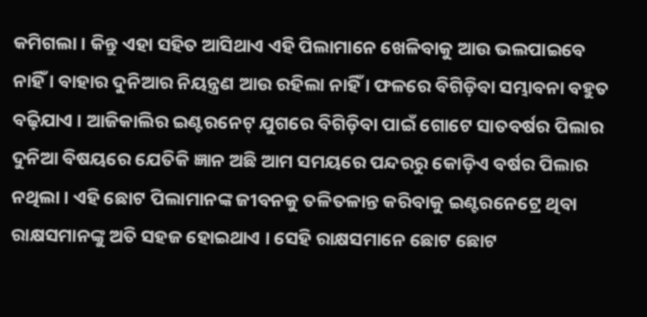କମିଗଲା । କିନ୍ତୁ ଏହା ସହିତ ଆସିଥାଏ ଏହି ପିଲାମାନେ ଖେଳିବାକୁ ଆଉ ଭଲପାଇବେ ନାହିଁ । ବାହାର ଦୁନିଆର ନିୟନ୍ତ୍ରଣ ଆଉ ରହିଲା ନାହିଁ । ଫଳରେ ବିଗିଡ଼ିବା ସମ୍ଭାବନା ବହୁତ ବଢ଼ିଯାଏ । ଆଜିକାଲିର ଇଣ୍ଟରନେଟ୍ ଯୁଗରେ ବିଗିଡ଼ିବା ପାଇଁ ଗୋଟେ ସାତବର୍ଷର ପିଲାର ଦୁନିଆ ବିଷୟରେ ଯେତିକି ଜ୍ଞାନ ଅଛି ଆମ ସମୟରେ ପନ୍ଦରରୁ କୋଡ଼ିଏ ବର୍ଷର ପିଲାର ନଥିଲା । ଏହି ଛୋଟ ପିଲାମାନଙ୍କ ଜୀବନକୁ ତଳିତଳାନ୍ତ କରିବାକୁ ଇଣ୍ଟରନେଟ୍ରେ ଥିବା ରାକ୍ଷସମାନଙ୍କୁ ଅତି ସହଜ ହୋଇଥାଏ । ସେହି ରାକ୍ଷସମାନେ ଛୋଟ ଛୋଟ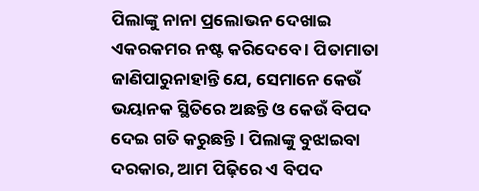ପିଲାଙ୍କୁ ନାନା ପ୍ରଲୋଭନ ଦେଖାଇ ଏକରକମର ନଷ୍ଟ କରିଦେବେ । ପିତାମାତା ଜାଣିପାରୁନାହାନ୍ତି ଯେ, ସେମାନେ କେଉଁ ଭୟାନକ ସ୍ଥିତିରେ ଅଛନ୍ତି ଓ କେଉଁ ବିପଦ ଦେଇ ଗତି କରୁଛନ୍ତି । ପିଲାଙ୍କୁ ବୁଝାଇବା ଦରକାର, ଆମ ପିଢ଼ିରେ ଏ ବିପଦ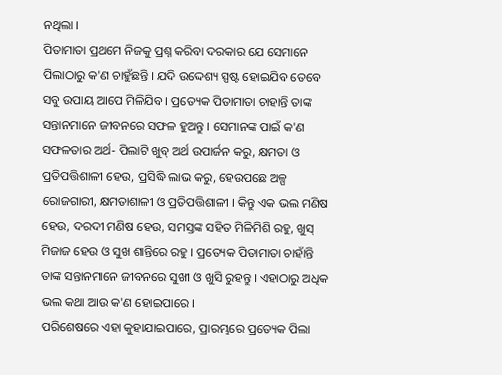ନଥିଲା ।
ପିତାମାତା ପ୍ରଥମେ ନିଜକୁ ପ୍ରଶ୍ନ କରିବା ଦରକାର ଯେ ସେମାନେ ପିଲାଠାରୁ କ'ଣ ଚାହୁଁଛନ୍ତି । ଯଦି ଉଦ୍ଦେଶ୍ୟ ସ୍ପଷ୍ଟ ହୋଇଯିବ ତେବେ ସବୁ ଉପାୟ ଆପେ ମିଳିଯିବ । ପ୍ରତ୍ୟେକ ପିତାମାତା ଚାହାନ୍ତି ତାଙ୍କ ସନ୍ତାନମାନେ ଜୀବନରେ ସଫଳ ହୁଅନ୍ତୁ । ସେମାନଙ୍କ ପାଇଁ କ'ଣ ସଫଳତାର ଅର୍ଥ- ପିଲାଟି ଖୁବ୍ ଅର୍ଥ ଉପାର୍ଜନ କରୁ, କ୍ଷମତା ଓ ପ୍ରତିପତ୍ତିଶାଳୀ ହେଉ, ପ୍ରସିଦ୍ଧି ଲାଭ କରୁ, ହେଉପଛେ ଅଳ୍ପ ରୋଜଗାରୀ, କ୍ଷମତାଶାଳୀ ଓ ପ୍ରତିପତ୍ତିଶାଳୀ । କିନ୍ତୁ ଏକ ଭଲ ମଣିଷ ହେଉ, ଦରଦୀ ମଣିଷ ହେଉ, ସମସ୍ତଙ୍କ ସହିତ ମିଳିମିଶି ରହୁ, ଖୁସ୍ ମିଜାଜ ହେଉ ଓ ସୁଖ ଶାନ୍ତିରେ ରହୁ । ପ୍ରତ୍ୟେକ ପିତାମାତା ଚାହାଁନ୍ତି ତାଙ୍କ ସନ୍ତାନମାନେ ଜୀବନରେ ସୁଖୀ ଓ ଖୁସି ରୁହନ୍ତୁ । ଏହାଠାରୁ ଅଧିକ ଭଲ କଥା ଆଉ କ'ଣ ହୋଇପାରେ ।
ପରିଶେଷରେ ଏହା କୁହାଯାଇପାରେ, ପ୍ରାରମ୍ଭରେ ପ୍ରତ୍ୟେକ ପିଲା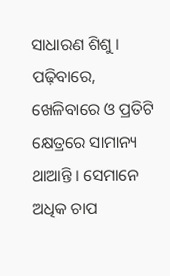ସାଧାରଣ ଶିଶୁ । ପଢ଼ିବାରେ, ଖେଳିବାରେ ଓ ପ୍ରତିଟି କ୍ଷେତ୍ରରେ ସାମାନ୍ୟ ଥାଆନ୍ତି । ସେମାନେ ଅଧିକ ଚାପ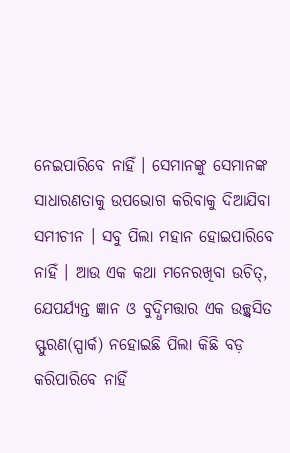ନେଇପାରିବେ ନାହିଁ । ସେମାନଙ୍କୁ ସେମାନଙ୍କ ସାଧାରଣତାକୁ ଉପଭୋଗ କରିବାକୁ ଦିଆଯିବା ସମୀଚୀନ । ସବୁ ପିଲା ମହାନ ହୋଇପାରିବେ ନାହିଁ । ଆଉ ଏକ କଥା ମନେରଖିବା ଉଚିତ୍, ଯେପର୍ଯ୍ୟନ୍ତ ଜ୍ଞାନ ଓ ବୁଦ୍ଧିମତ୍ତାର ଏକ ଉଚ୍ଛ୍ୱସିତ ସ୍ଫୁରଣ(ସ୍ପାର୍କ) ନହୋଇଛି ପିଲା କିଛି ବଡ଼ କରିପାରିବେ ନାହିଁ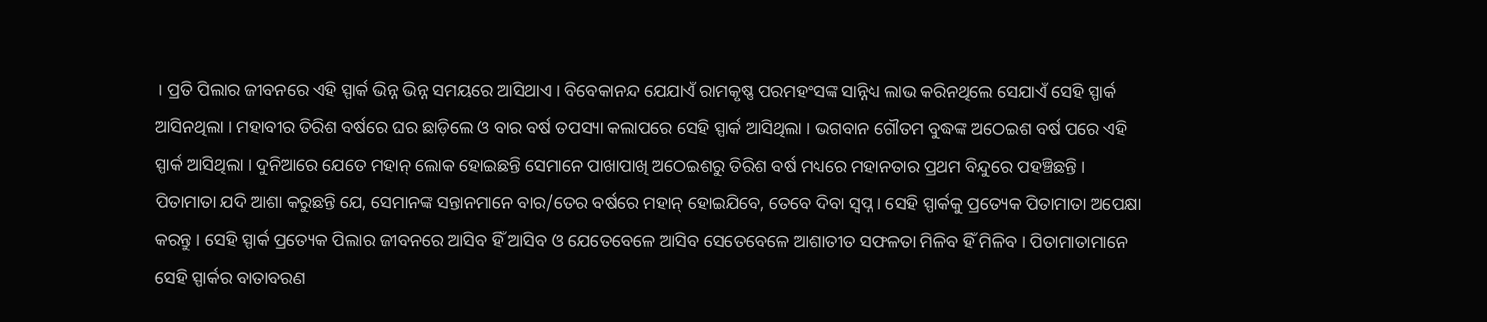। ପ୍ରତି ପିଲାର ଜୀବନରେ ଏହି ସ୍ପାର୍କ ଭିନ୍ନ ଭିନ୍ନ ସମୟରେ ଆସିଥାଏ । ବିବେକାନନ୍ଦ ଯେଯାଏଁ ରାମକୃଷ୍ଣ ପରମହଂସଙ୍କ ସାନ୍ନିଧ୍ୟ ଲାଭ କରିନଥିଲେ ସେଯାଏଁ ସେହି ସ୍ପାର୍କ ଆସିନଥିଲା । ମହାବୀର ତିରିଶ ବର୍ଷରେ ଘର ଛାଡ଼ିଲେ ଓ ବାର ବର୍ଷ ତପସ୍ୟା କଲାପରେ ସେହି ସ୍ପାର୍କ ଆସିଥିଲା । ଭଗବାନ ଗୌତମ ବୁଦ୍ଧଙ୍କ ଅଠେଇଶ ବର୍ଷ ପରେ ଏହି ସ୍ପାର୍କ ଆସିଥିଲା । ଦୁନିଆରେ ଯେତେ ମହାନ୍ ଲୋକ ହୋଇଛନ୍ତି ସେମାନେ ପାଖାପାଖି ଅଠେଇଶରୁ ତିରିଶ ବର୍ଷ ମଧ୍ୟରେ ମହାନତାର ପ୍ରଥମ ବିନ୍ଦୁରେ ପହଞ୍ଚିଛନ୍ତି । ପିତାମାତା ଯଦି ଆଶା କରୁଛନ୍ତି ଯେ, ସେମାନଙ୍କ ସନ୍ତାନମାନେ ବାର/ତେର ବର୍ଷରେ ମହାନ୍ ହୋଇଯିବେ, ତେବେ ଦିବା ସ୍ୱପ୍ନ । ସେହି ସ୍ପାର୍କକୁ ପ୍ରତ୍ୟେକ ପିତାମାତା ଅପେକ୍ଷା କରନ୍ତୁ । ସେହି ସ୍ପାର୍କ ପ୍ରତ୍ୟେକ ପିଲାର ଜୀବନରେ ଆସିବ ହିଁ ଆସିବ ଓ ଯେତେବେଳେ ଆସିବ ସେତେବେଳେ ଆଶାତୀତ ସଫଳତା ମିଳିବ ହିଁ ମିଳିବ । ପିତାମାତାମାନେ ସେହି ସ୍ପାର୍କର ବାତାବରଣ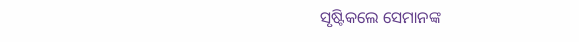ସୃଷ୍ଟିକଲେ ସେମାନଙ୍କ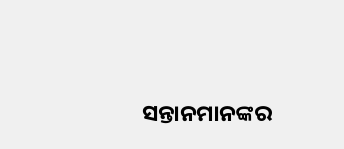ସନ୍ତାନମାନଙ୍କର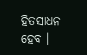ହିତସାଧନ ହେବ ।